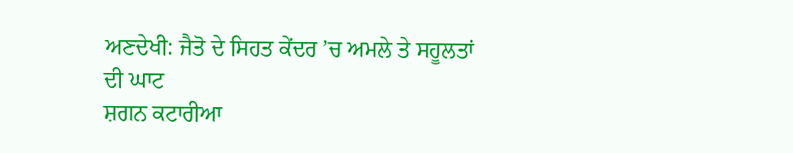ਅਣਦੇਖੀ: ਜੈਤੋ ਦੇ ਸਿਹਤ ਕੇਂਦਰ ’ਚ ਅਮਲੇ ਤੇ ਸਹੂਲਤਾਂ ਦੀ ਘਾਟ
ਸ਼ਗਨ ਕਟਾਰੀਆ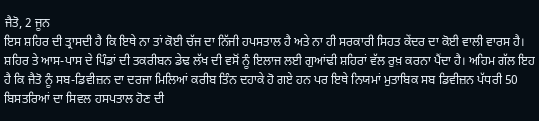ਜੈਤੋ, 2 ਜੂਨ
ਇਸ ਸ਼ਹਿਰ ਦੀ ਤ੍ਰਾਸਦੀ ਹੈ ਕਿ ਇਥੇ ਨਾ ਤਾਂ ਕੋਈ ਚੱਜ ਦਾ ਨਿੱਜੀ ਹਪਸਤਾਲ ਹੈ ਅਤੇ ਨਾ ਹੀ ਸਰਕਾਰੀ ਸਿਹਤ ਕੇਂਦਰ ਦਾ ਕੋਈ ਵਾਲੀ ਵਾਰਸ ਹੈ। ਸ਼ਹਿਰ ਤੇ ਆਸ-ਪਾਸ ਦੇ ਪਿੰਡਾਂ ਦੀ ਤਕਰੀਬਨ ਡੇਢ ਲੱਖ ਦੀ ਵਸੋਂ ਨੂੰ ਇਲਾਜ ਲਈ ਗੁਆਂਢੀ ਸ਼ਹਿਰਾਂ ਵੱਲ ਰੁਖ਼ ਕਰਨਾ ਪੈਂਦਾ ਹੈ। ਅਹਿਮ ਗੱਲ ਇਹ ਹੈ ਕਿ ਜੈਤੋ ਨੂੰ ਸਬ-ਡਿਵੀਜ਼ਨ ਦਾ ਦਰਜਾ ਮਿਲਿਆਂ ਕਰੀਬ ਤਿੰਨ ਦਹਾਕੇ ਹੋ ਗਏ ਹਨ ਪਰ ਇਥੇ ਨਿਯਮਾਂ ਮੁਤਾਬਿਕ ਸਬ ਡਿਵੀਜ਼ਨ ਪੱਧਰੀ 50 ਬਿਸਤਰਿਆਂ ਦਾ ਸਿਵਲ ਹਸਪਤਾਲ ਹੋਣ ਦੀ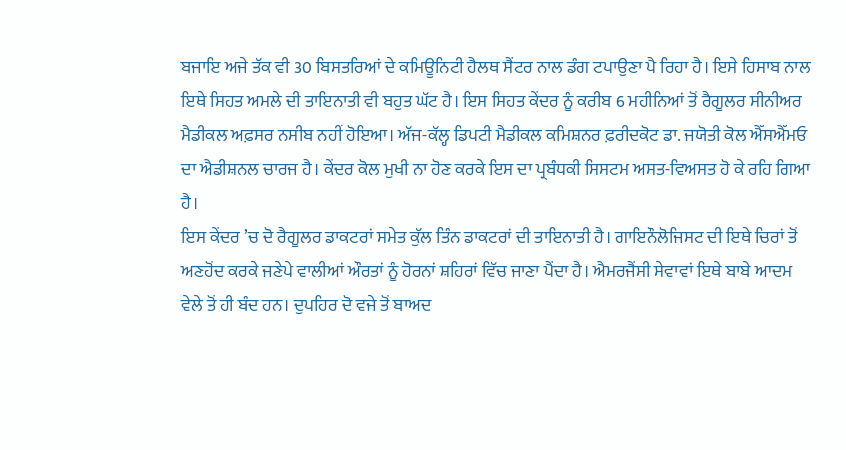ਬਜਾਇ ਅਜੇ ਤੱਕ ਵੀ 30 ਬਿਸਤਰਿਆਂ ਦੇ ਕਮਿਊਨਿਟੀ ਹੈਲਥ ਸੈਂਟਰ ਨਾਲ ਡੰਗ ਟਪਾਉਣਾ ਪੈ ਰਿਹਾ ਹੈ। ਇਸੇ ਹਿਸਾਬ ਨਾਲ ਇਥੇ ਸਿਹਤ ਅਮਲੇ ਦੀ ਤਾਇਨਾਤੀ ਵੀ ਬਹੁਤ ਘੱਟ ਹੈ। ਇਸ ਸਿਹਤ ਕੇਂਦਰ ਨੂੰ ਕਰੀਬ 6 ਮਹੀਨਿਆਂ ਤੋਂ ਰੈਗੂਲਰ ਸੀਨੀਅਰ ਮੈਡੀਕਲ ਅਫ਼ਸਰ ਨਸੀਬ ਨਹੀਂ ਹੋਇਆ। ਅੱਜ-ਕੱਲ੍ਹ ਡਿਪਟੀ ਮੈਡੀਕਲ ਕਮਿਸ਼ਨਰ ਫ਼ਰੀਦਕੋਟ ਡਾ. ਜਯੋਤੀ ਕੋਲ ਐੱਸਐੱਮਓ ਦਾ ਐਡੀਸ਼ਨਲ ਚਾਰਜ ਹੈ। ਕੇਂਦਰ ਕੋਲ ਮੁਖੀ ਨਾ ਹੋਣ ਕਰਕੇ ਇਸ ਦਾ ਪ੍ਰਬੰਧਕੀ ਸਿਸਟਮ ਅਸਤ-ਵਿਅਸਤ ਹੋ ਕੇ ਰਹਿ ਗਿਆ ਹੈ।
ਇਸ ਕੇਂਦਰ ’ਚ ਦੋ ਰੈਗੂਲਰ ਡਾਕਟਰਾਂ ਸਮੇਤ ਕੁੱਲ ਤਿੰਨ ਡਾਕਟਰਾਂ ਦੀ ਤਾਇਨਾਤੀ ਹੈ। ਗਾਇਨੌਲੋਜਿਸਟ ਦੀ ਇਥੇ ਚਿਰਾਂ ਤੋਂ ਅਣਹੋਂਦ ਕਰਕੇ ਜਣੇਪੇ ਵਾਲੀਆਂ ਔਰਤਾਂ ਨੂੰ ਹੋਰਨਾਂ ਸ਼ਹਿਰਾਂ ਵਿੱਚ ਜਾਣਾ ਪੈਂਦਾ ਹੈ। ਐਮਰਜੈਂਸੀ ਸੇਵਾਵਾਂ ਇਥੇ ਬਾਬੇ ਆਦਮ ਵੇਲੇ ਤੋਂ ਹੀ ਬੰਦ ਹਨ। ਦੁਪਹਿਰ ਦੋ ਵਜੇ ਤੋਂ ਬਾਅਦ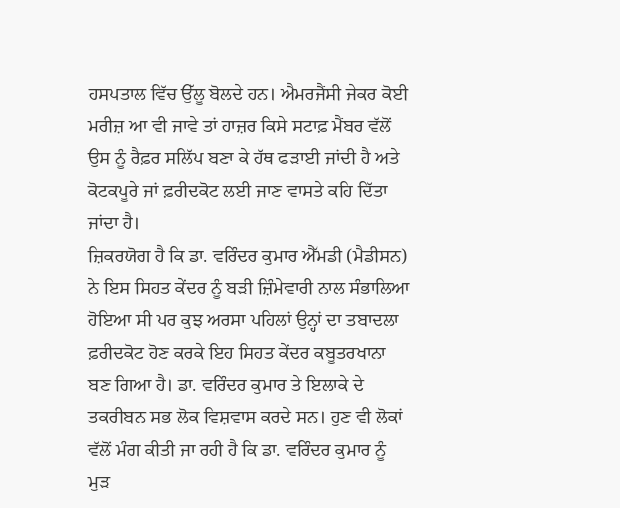ਹਸਪਤਾਲ ਵਿੱਚ ਉੱਲੂ ਬੋਲਦੇ ਹਨ। ਐਮਰਜੈਂਸੀ ਜੇਕਰ ਕੋਈ ਮਰੀਜ਼ ਆ ਵੀ ਜਾਵੇ ਤਾਂ ਹਾਜ਼ਰ ਕਿਸੇ ਸਟਾਫ਼ ਮੈਂਬਰ ਵੱਲੋਂ ਉਸ ਨੂੰ ਰੈਫ਼ਰ ਸਲਿੱਪ ਬਣਾ ਕੇ ਹੱਥ ਫੜਾਈ ਜਾਂਦੀ ਹੈ ਅਤੇ ਕੋਟਕਪੂਰੇ ਜਾਂ ਫ਼ਰੀਦਕੋਟ ਲਈ ਜਾਣ ਵਾਸਤੇ ਕਹਿ ਦਿੱਤਾ ਜਾਂਦਾ ਹੈ।
ਜ਼ਿਕਰਯੋਗ ਹੈ ਕਿ ਡਾ. ਵਰਿੰਦਰ ਕੁਮਾਰ ਐੱਮਡੀ (ਮੈਡੀਸਨ) ਨੇ ਇਸ ਸਿਹਤ ਕੇਂਦਰ ਨੂੰ ਬੜੀ ਜ਼ਿੰਮੇਵਾਰੀ ਨਾਲ ਸੰਭਾਲਿਆ ਹੋਇਆ ਸੀ ਪਰ ਕੁਝ ਅਰਸਾ ਪਹਿਲਾਂ ਉਨ੍ਹਾਂ ਦਾ ਤਬਾਦਲਾ ਫ਼ਰੀਦਕੋਟ ਹੋਣ ਕਰਕੇ ਇਹ ਸਿਹਤ ਕੇਂਦਰ ਕਬੂਤਰਖਾਨਾ ਬਣ ਗਿਆ ਹੈ। ਡਾ. ਵਰਿੰਦਰ ਕੁਮਾਰ ਤੇ ਇਲਾਕੇ ਦੇ ਤਕਰੀਬਨ ਸਭ ਲੋਕ ਵਿਸ਼ਵਾਸ ਕਰਦੇ ਸਨ। ਹੁਣ ਵੀ ਲੋਕਾਂ ਵੱਲੋਂ ਮੰਗ ਕੀਤੀ ਜਾ ਰਹੀ ਹੈ ਕਿ ਡਾ. ਵਰਿੰਦਰ ਕੁਮਾਰ ਨੂੰ ਮੁੜ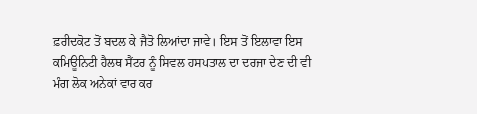ਫ਼ਰੀਦਕੋਟ ਤੋਂ ਬਦਲ ਕੇ ਜੈਤੋ ਲਿਆਂਦਾ ਜਾਵੇ। ਇਸ ਤੋਂ ਇਲਾਵਾ ਇਸ ਕਮਿਊਨਿਟੀ ਹੈਲਥ ਸੈਂਟਰ ਨੂੰ ਸਿਵਲ ਹਸਪਤਾਲ ਦਾ ਦਰਜਾ ਦੇਣ ਦੀ ਵੀ ਮੰਗ ਲੋਕ ਅਨੇਕਾਂ ਵਾਰ ਕਰ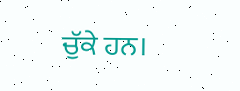ਚੁੱਕੇ ਹਨ।